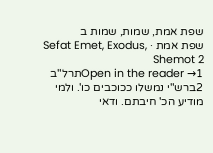שפת אמת, שמות, שמות ב
שפת אמת · Sefat Emet, Exodus, Shemot 2
Open in the reader →1תרל"ב
2ברש"י נמשלו ככוכבים כו'. ולמי מודיע הכ' חיבתם. ודאי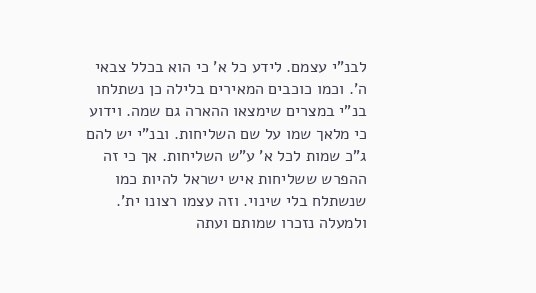לבנ"י עצמם. לידע כל א' כי הוא בכלל צבאי ה'. וכמו כוכבים המאירים בלילה כן נשתלחו בנ"י במצרים שימצאו ההארה גם שמה. וידוע כי מלאך שמו על שם השליחות. ובנ"י יש להם ג"כ שמות לכל א' ע"ש השליחות. אך כי זה ההפרש ששליחות איש ישראל להיות כמו שנשתלח בלי שינוי. וזה עצמו רצונו ית'. ולמעלה נזכרו שמותם ועתה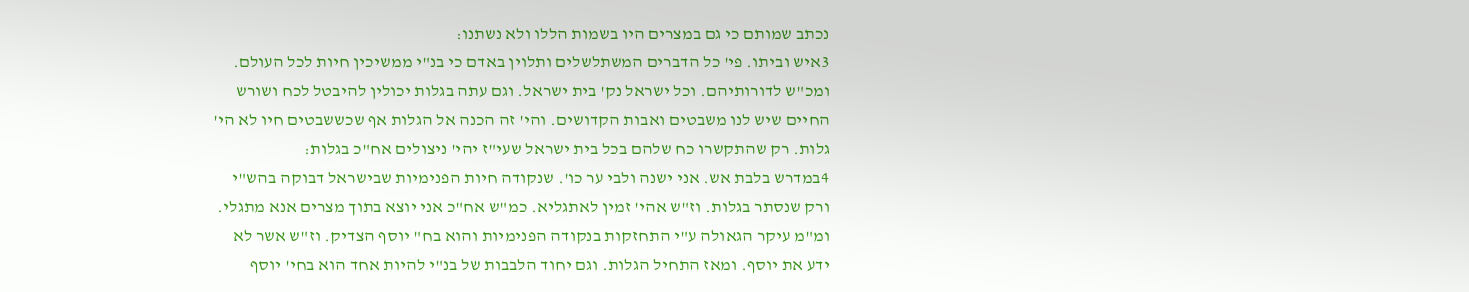נכתב שמותם כי גם במצרים היו בשמות הללו ולא נשתנו:
3איש וביתו. פי' כל הדברים המשתלשלים ותלוין באדם כי בנ"י ממשיכין חיות לכל העולם. ומכ"ש לדורותיהם. וכל ישראל נק' בית ישראל. וגם עתה בגלות יכולין להיבטל לכח ושורש החיים שיש לנו משבטים ואבות הקדושים. והי' זה הכנה אל הגלות אף שכששבטים חיו לא הי' גלות. רק שהתקשרו כח שלהם בכל בית ישראל שעי"ז יהי' ניצולים אח"כ בגלות:
4במדרש בלבת אש. אני ישנה ולבי ער כו'. שנקודה חיות הפנימיות שבישראל דבוקה בהש"י ורק שנסתר בגלות. וז"ש אהי' זמין לאתגליא. כמ"ש אח"כ אני יוצא בתוך מצרים אנא מתגלי. ומ"מ עיקר הגאולה ע"י התחזקות בנקודה הפנימיות והוא בח" יוסף הצדיק. וז"ש אשר לא ידע את יוסף. ומאז התחיל הגלות. וגם יחוד הלבבות של בנ"י להיות אחד הוא בחי' יוסף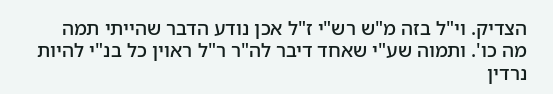הצדיק. וי"ל בזה מ"ש רש"י ז"ל אכן נודע הדבר שהייתי תמה מה כו'. ותמוה שע"י שאחד דיבר לה"ר ר"ל ראוין כל בנ"י להיות נרדין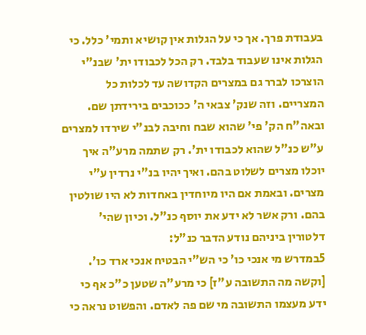בעבודת פרך. אך כי על הגלות אין קושיא ותמי' כלל. כי הגלות אינו שעבוד בלבד. רק הכל לכבודו ית' שבנ"י הוצרכו לברר גם במצרים הקדושה עד לכלות כל המצריים. וזה שנק' צבאי ה' ככוכבים בירידתן שם. ובאה"ח הק' פי' שהוא שבח וחיבה לבנ"י שירדו למצרים ע"ש כנ"ל שהוא לכבודו ית'. רק שתמה מרע"ה איך יוכלו מצרים לשלוט בהם. ואיך יהיו בנ"י נרדין ע"י מצרים. ובאמת אם היו מיוחדין באחדות לא היו שולטין בהם. ורק אשר לא ידע את יוסף כנ"ל. וכיון שהי' דלטורין ביניהם נודע הדבר כנ"ל:
5במדרש מי אנכי כו' כי הש"י הבטיח אנכי ארד כו'. [וקשה מה התשובה ע"ז] כי מרע"ה שטען כ"כ אף כי ידע מעצמו התשובה מי שם פה לאדם. והפשוט נראה כי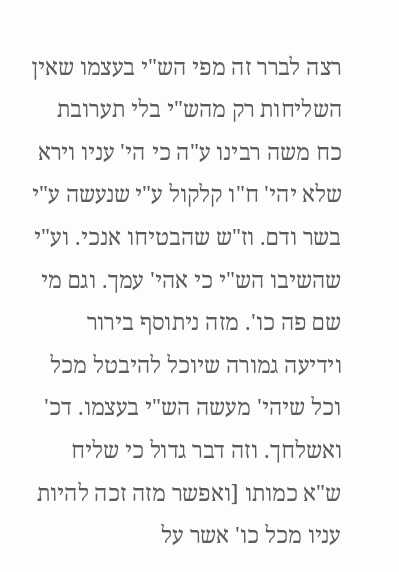רצה לברר זה מפי הש"י בעצמו שאין השליחות רק מהש"י בלי תערובת כח משה רבינו ע"ה כי הי' עניו וירא שלא יהי' ח"ו קלקול ע"י שנעשה ע"י בשר ודם. וז"ש שהבטיחו אנכי. וע"י שהשיבו הש"י כי אהי' עמך. וגם מי שם פה כו'. מזה ניתוסף בירור וידיעה גמורה שיוכל להיבטל מכל וכל שיהי' מעשה הש"י בעצמו. דכ' ואשלחך. וזה דבר גדול כי שליח ש"א כמותו [ואפשר מזה זכה להיות עניו מכל כו' אשר על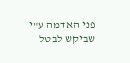פני האדמה ע"י שביקש לבטל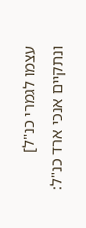עצמו לגמרי כנ"ל] ונתקיים אנכי ארד כנ"ל: